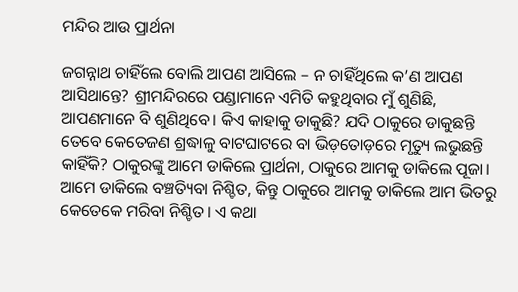ମନ୍ଦିର ଆଉ ପ୍ରାର୍ଥନା

ଜଗନ୍ନାଥ ଚାହିଁଲେ ବୋଲି ଆପଣ ଆସିଲେ – ନ ଚାହିଁଥିଲେ କ’ଣ ଆପଣ ଆସିଥାନ୍ତେ? ଶ୍ରୀମନ୍ଦିରରେ ପଣ୍ଡାମାନେ ଏମିତି କହୁଥିବାର ମୁଁ ଶୁଣିଛି, ଆପଣମାନେ ବି ଶୁଣିଥିବେ। କିଏ କାହାକୁ ଡାକୁଛି? ଯଦି ଠାକୁରେ ଡାକୁଛନ୍ତି ତେବେ କେତେଜଣ ଶ୍ରଦ୍ଧାଳୁ ବାଟଘାଟରେ ବା ଭିଡ଼ତୋଡ଼ରେ ମୃତ୍ୟୁ ଲଭୁଛନ୍ତି କାହିଁକି? ଠାକୁରଙ୍କୁ ଆମେ ଡାକିଲେ ପ୍ରାର୍ଥନା, ଠାକୁରେ ଆମକୁ ଡାକିଲେ ପୂଜା। ଆମେ ଡାକିଲେ ବଞ୍ଚତ୍ୟିବା ନିଶ୍ଚିତ, କିନ୍ତୁ ଠାକୁରେ ଆମକୁ ଡାକିଲେ ଆମ ଭିତରୁ କେତେକେ ମରିବା ନିଶ୍ଚିତ। ଏ କଥା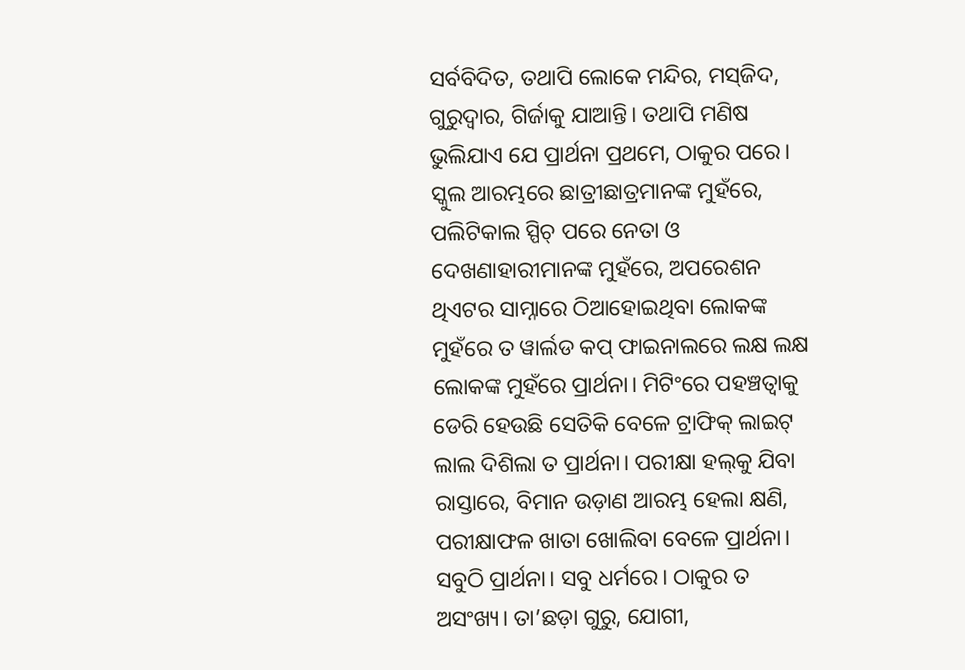ସର୍ବବିଦିତ, ତଥାପି ଲୋକେ ମନ୍ଦିର, ମସ୍‌ଜିଦ, ଗୁରୁଦ୍ୱାର, ଗିର୍ଜାକୁ ଯାଆନ୍ତି। ତଥାପି ମଣିଷ ଭୁଲିଯାଏ ଯେ ପ୍ରାର୍ଥନା ପ୍ରଥମେ, ଠାକୁର ପରେ। ସ୍କୁଲ ଆରମ୍ଭରେ ଛାତ୍ରୀଛାତ୍ରମାନଙ୍କ ମୁହଁରେ, ପଲିଟିକାଲ ସ୍ପିଚ୍‌ ପରେ ନେତା ଓ ଦେଖଣାହାରୀମାନଙ୍କ ମୁହଁରେ, ଅପରେଶନ ଥିଏଟର ସାମ୍ନାରେ ଠିଆହୋଇଥିବା ଲୋକଙ୍କ ମୁହଁରେ ତ ୱାର୍ଲଡ କପ୍‌ ଫାଇନାଲରେ ଲକ୍ଷ ଲକ୍ଷ ଲୋକଙ୍କ ମୁହଁରେ ପ୍ରାର୍ଥନା। ମିଟିଂରେ ପହଞ୍ଚତ୍ବାକୁ ଡେରି ହେଉଛି ସେତିକି ବେଳେ ଟ୍ରାଫିକ୍‌ ଲାଇଟ୍‌ ଲାଲ ଦିଶିଲା ତ ପ୍ରାର୍ଥନା। ପରୀକ୍ଷା ହଲ୍‌କୁ ଯିବା ରାସ୍ତାରେ, ବିମାନ ଉଡ଼ାଣ ଆରମ୍ଭ ହେଲା କ୍ଷଣି, ପରୀକ୍ଷାଫଳ ଖାତା ଖୋଲିବା ବେଳେ ପ୍ରାର୍ଥନା। ସବୁଠି ପ୍ରାର୍ଥନା। ସବୁ ଧର୍ମରେ। ଠାକୁର ତ ଅସଂଖ୍ୟ। ତା’ଛଡ଼ା ଗୁରୁ, ଯୋଗୀ,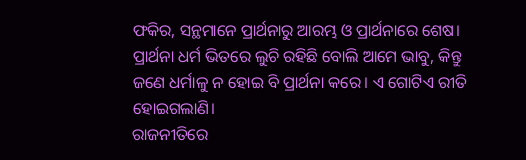ଫକିର, ସନ୍ଥମାନେ ପ୍ରାର୍ଥନାରୁ ଆରମ୍ଭ ଓ ପ୍ରାର୍ଥନାରେ ଶେଷ। ପ୍ରାର୍ଥନା ଧର୍ମ ଭିତରେ ଲୁଚି ରହିଛି ବୋଲି ଆମେ ଭାବୁ, କିନ୍ତୁ ଜଣେ ଧର୍ମାଳୁ ନ ହୋଇ ବି ପ୍ରାର୍ଥନା କରେ। ଏ ଗୋଟିଏ ରୀତି ହୋଇଗଲାଣି।
ରାଜନୀତିରେ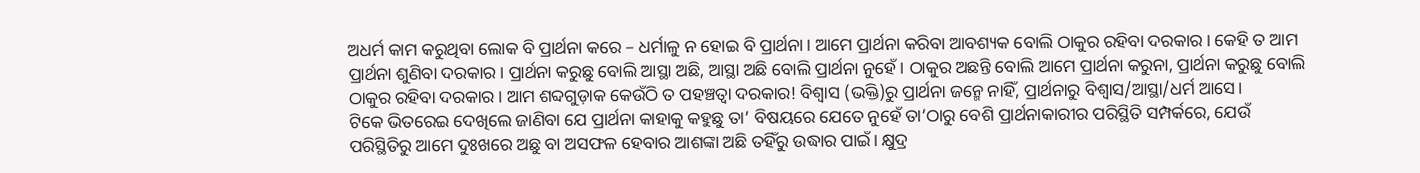ଅଧର୍ମ କାମ କରୁଥିବା ଲୋକ ବି ପ୍ରାର୍ଥନା କରେ – ଧର୍ମାଳୁ ନ ହୋଇ ବି ପ୍ରାର୍ଥନା। ଆମେ ପ୍ରାର୍ଥନା କରିବା ଆବଶ୍ୟକ ବୋଲି ଠାକୁର ରହିବା ଦରକାର। କେହି ତ ଆମ ପ୍ରାର୍ଥନା ଶୁଣିବା ଦରକାର। ପ୍ରାର୍ଥନା କରୁଛୁ ବୋଲି ଆସ୍ଥା ଅଛି, ଆସ୍ଥା ଅଛି ବୋଲି ପ୍ରାର୍ଥନା ନୁହେଁ। ଠାକୁର ଅଛନ୍ତି ବୋଲି ଆମେ ପ୍ରାର୍ଥନା କରୁନା, ପ୍ରାର୍ଥନା କରୁଛୁ ବୋଲି ଠାକୁର ରହିବା ଦରକାର। ଆମ ଶବ୍ଦଗୁଡ଼ାକ କେଉଁଠି ତ ପହଞ୍ଚତ୍ବା ଦରକାର! ବିଶ୍ୱାସ (ଭକ୍ତି)ରୁ ପ୍ରାର୍ଥନା ଜନ୍ମେ ନାହିଁ, ପ୍ରାର୍ଥନାରୁ ବିଶ୍ୱାସ/ଆସ୍ଥା/ଧର୍ମ ଆସେ।
ଟିକେ ଭିତରେଇ ଦେଖିଲେ ଜାଣିବା ଯେ ପ୍ରାର୍ଥନା କାହାକୁ କହୁଛୁ ତା’ ବିଷୟରେ ଯେତେ ନୁହେଁ ତା’ଠାରୁ ବେଶି ପ୍ରାର୍ଥନାକାରୀର ପରିସ୍ଥିତି ସମ୍ପର୍କରେ, ଯେଉଁ ପରିସ୍ଥିତିରୁ ଆମେ ଦୁଃଖରେ ଅଛୁ ବା ଅସଫଳ ହେବାର ଆଶଙ୍କା ଅଛି ତହିଁରୁ ଉଦ୍ଧାର ପାଇଁ। କ୍ଷୁଦ୍ର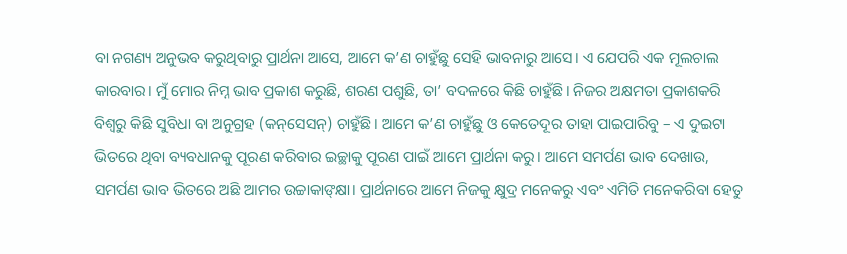ବା ନଗଣ୍ୟ ଅନୁଭବ କରୁଥିବାରୁ ପ୍ରାର୍ଥନା ଆସେ, ଆମେ କ’ଣ ଚାହୁଁଛୁ ସେହି ଭାବନାରୁ ଆସେ। ଏ ଯେପରି ଏକ ମୂଲଚାଲ କାରବାର। ମୁଁ ମୋର ନିମ୍ନ ଭାବ ପ୍ରକାଶ କରୁଛି, ଶରଣ ପଶୁଛି, ତା’ ବଦଳରେ କିଛି ଚାହୁଁଛି। ନିଜର ଅକ୍ଷମତା ପ୍ରକାଶକରି ବିଶ୍ୱରୁ କିଛି ସୁବିଧା ବା ଅନୁଗ୍ରହ (କନ୍‌ସେସନ୍‌) ଚାହୁଁଛି। ଆମେ କ’ଣ ଚାହୁଁଛୁ ଓ କେତେଦୂର ତାହା ପାଇପାରିବୁ – ଏ ଦୁଇଟା ଭିତରେ ଥିବା ବ୍ୟବଧାନକୁ ପୂରଣ କରିବାର ଇଚ୍ଛାକୁ ପୂରଣ ପାଇଁ ଆମେ ପ୍ରାର୍ଥନା କରୁ। ଆମେ ସମର୍ପଣ ଭାବ ଦେଖାଉ, ସମର୍ପଣ ଭାବ ଭିତରେ ଅଛି ଆମର ଉଚ୍ଚାକାଙ୍‌କ୍ଷା। ପ୍ରାର୍ଥନାରେ ଆମେ ନିଜକୁ କ୍ଷୁଦ୍ର ମନେକରୁ ଏବଂ ଏମିତି ମନେକରିବା ହେତୁ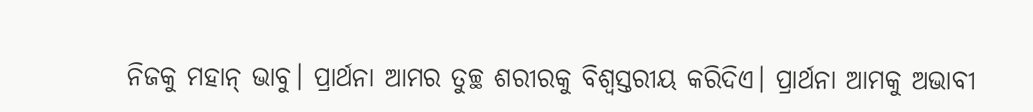ନିଜକୁ ମହାନ୍‌ ଭାବୁ। ପ୍ରାର୍ଥନା ଆମର ତୁଚ୍ଛ ଶରୀରକୁ ବିଶ୍ୱସ୍ତରୀୟ କରିଦିଏ। ପ୍ରାର୍ଥନା ଆମକୁ ଅଭାବୀ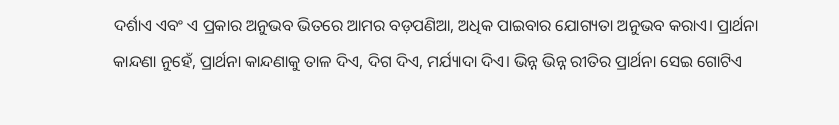ଦର୍ଶାଏ ଏବଂ ଏ ପ୍ରକାର ଅନୁଭବ ଭିତରେ ଆମର ବଡ଼ପଣିଆ, ଅଧିକ ପାଇବାର ଯୋଗ୍ୟତା ଅନୁଭବ କରାଏ। ପ୍ରାର୍ଥନା କାନ୍ଦଣା ନୁହେଁ, ପ୍ରାର୍ଥନା କାନ୍ଦଣାକୁ ତାଳ ଦିଏ, ଦିଗ ଦିଏ, ମର୍ଯ୍ୟାଦା ଦିଏ। ଭିନ୍ନ ଭିନ୍ନ ରୀତିର ପ୍ରାର୍ଥନା ସେଇ ଗୋଟିଏ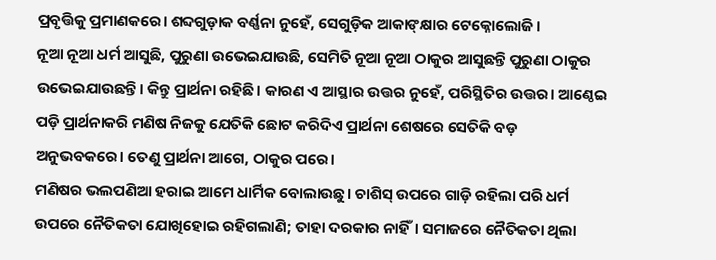ପ୍ରବୃତ୍ତିକୁ ପ୍ରମାଣକରେ। ଶବ୍ଦଗୁଡ଼ାକ ବର୍ଣ୍ଣନା ନୁହେଁ, ସେଗୁଡ଼ିକ ଆକାଙ୍‌କ୍ଷାର ଟେକ୍ନୋଲୋଜି।
ନୂଆ ନୂଆ ଧର୍ମ ଆସୁଛି, ପୁରୁଣା ଉଭେଇଯାଉଛି, ସେମିତି ନୂଆ ନୂଆ ଠାକୁର ଆସୁଛନ୍ତି ପୁରୁଣା ଠାକୁର ଉଭେଇଯାଉଛନ୍ତି। କିନ୍ତୁ ପ୍ରାର୍ଥନା ରହିଛି। କାରଣ ଏ ଆସ୍ଥାର ଉତ୍ତର ନୁହେଁ, ପରିସ୍ଥିତିର ଉତ୍ତର। ଆଣ୍ଠେଇ ପଡ଼ି ପ୍ରାର୍ଥନାକରି ମଣିଷ ନିଜକୁ ଯେତିକି ଛୋଟ କରିଦିଏ ପ୍ରାର୍ଥନା ଶେଷରେ ସେତିକି ବଡ଼ ଅନୁଭବକରେ। ତେଣୁ ପ୍ରାର୍ଥନା ଆଗେ, ଠାକୁର ପରେ।
ମଣିଷର ଭଲପଣିଆ ହରାଇ ଆମେ ଧାର୍ମିକ ବୋଲାଉଛୁ। ଚାଶିସ୍‌ ଉପରେ ଗାଡ଼ି ରହିଲା ପରି ଧର୍ମ ଉପରେ ନୈତିକତା ଯୋଖିହୋଇ ରହିଗଲାଣି; ତାହା ଦରକାର ନାହିଁ। ସମାଜରେ ନୈତିକତା ଥିଲା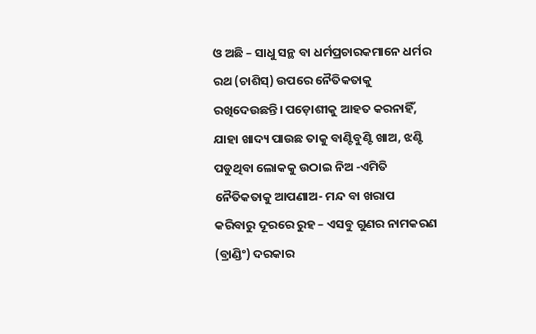ଓ ଅଛି – ସାଧୁ ସନ୍ଥ ବା ଧର୍ମପ୍ରଚାରକମାନେ ଧର୍ମର ରଥ (ଚାଶିସ୍‌) ଉପରେ ନୈତିକତାକୁ ରଖିଦେଉଛନ୍ତି। ପଡ଼ୋଶୀକୁ ଆହତ କରନାହିଁ, ଯାହା ଖାଦ୍ୟ ପାଉଛ ତାକୁ ବାଣ୍ଟିବୁଣ୍ଟି ଖାଅ, ଝଣ୍ଟି ପଡୁଥିବା ଲୋକକୁ ଉଠାଇ ନିଅ -ଏମିତି ନୈତିକତାକୁ ଆପଣାଅ- ମନ୍ଦ ବା ଖରାପ କରିବାରୁ ଦୂରରେ ରୁହ – ଏସବୁ ଗୁଣର ନାମକରଣ (ବ୍ରାଣ୍ଡିଂ) ଦରକାର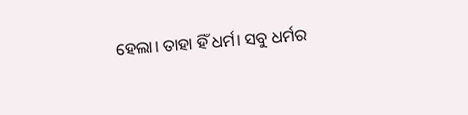ହେଲା। ତାହା ହିଁ ଧର୍ମ। ସବୁ ଧର୍ମର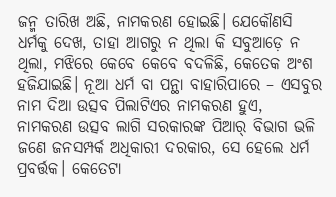ଜନ୍ମ ତାରିଖ ଅଛି, ନାମକରଣ ହୋଇଛି। ଯେକୌଣସି ଧର୍ମକୁ ଦେଖ, ତାହା ଆଗରୁ ନ ଥିଲା କି ସବୁଆଡ଼େ ନ ଥିଲା, ମଝିରେ କେବେ କେବେ ବଦଳିଛି, କେତେକ ଅଂଶ ହଜିଯାଇଛି। ନୂଆ ଧର୍ମ ବା ପନ୍ଥା ବାହାରିପାରେ – ଏସବୁର ନାମ ଦିଆ ଉତ୍ସବ ପିଲାଟିଏର ନାମକରଣ ହୁଏ, ନାମକରଣ ଉତ୍ସବ ଲାଗି ସରକାରଙ୍କ ପିଆର୍‌ ବିଭାଗ ଭଳି ଜଣେ ଜନସମ୍ପର୍କ ଅଧିକାରୀ ଦରକାର, ସେ ହେଲେ ଧର୍ମ ପ୍ରବର୍ତ୍ତକ। କେତେଟା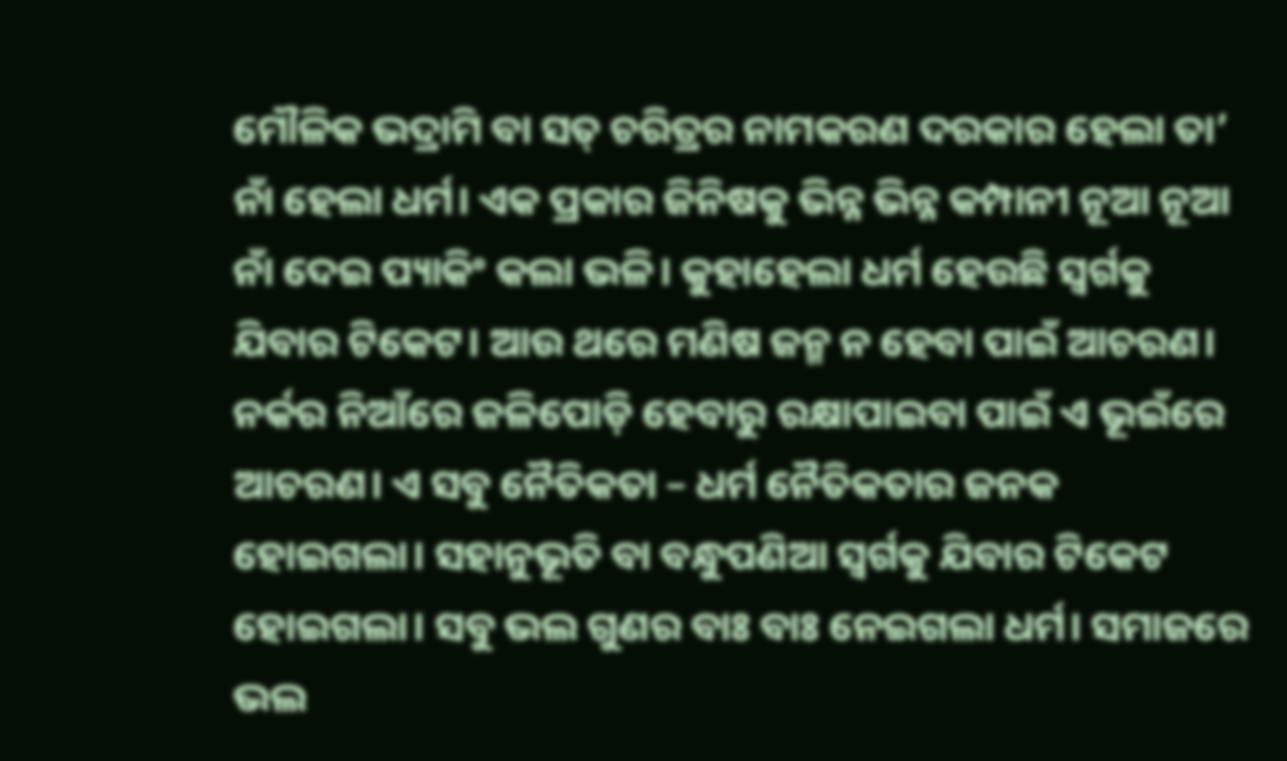ମୌଳିକ ଭଦ୍ରାମି ବା ସତ୍‌ ଚରିତ୍ରର ନାମକରଣ ଦରକାର ହେଲା ତା’ ନାଁ ହେଲା ଧର୍ମ। ଏକ ପ୍ରକାର ଜିନିଷକୁ ଭିନ୍ନ ଭିନ୍ନ କମ୍ପାନୀ ନୂଆ ନୂଆ ନାଁ ଦେଇ ପ୍ୟାକିଂ କଲା ଭଳି। କୁହାହେଲା ଧର୍ମ ହେଉଛି ସ୍ବର୍ଗକୁ ଯିବାର ଟିକେଟ। ଆଉ ଥରେ ମଣିଷ ଜନ୍ମ ନ ହେବା ପାଇଁ ଆଚରଣ। ନର୍କର ନିଆଁରେ ଜଳିପୋଡ଼ି ହେବାରୁ ରକ୍ଷାପାଇବା ପାଇଁ ଏ ଭୂଇଁରେ ଆଚରଣ। ଏ ସବୁ ନୈତିକତା – ଧର୍ମ ନୈତିକତାର ଜନକ ହୋଇଗଲା। ସହାନୁଭୂତି ବା ବନ୍ଧୁପଣିଆ ସ୍ବର୍ଗକୁ ଯିବାର ଟିକେଟ ହୋଇଗଲା। ସବୁ ଭଲ ଗୁଣର ବାଃ ବାଃ ନେଇଗଲା ଧର୍ମ। ସମାଜରେ ଭଲ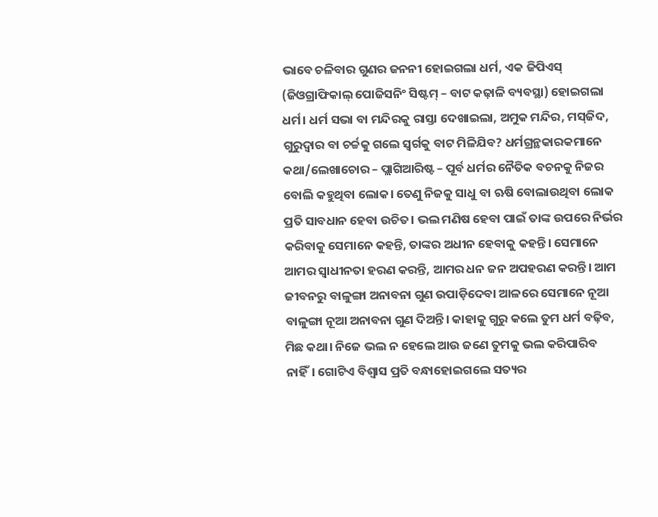ଭାବେ ଚଳିବାର ଗୁଣର ଜନନୀ ହୋଇଗଲା ଧର୍ମ, ଏକ ଜିପିଏସ୍‌ (ଜିଓଗ୍ରାଫିକାଲ୍‌ ପୋଜିସନିଂ ସିଷ୍ଟମ୍‌ – ବାଟ କଢ଼ାଳି ବ୍ୟବସ୍ଥା) ହୋଇଗଲା ଧର୍ମ। ଧର୍ମ ସଭା ବା ମନ୍ଦିରକୁ ରାସ୍ତା ଦେଖାଇଲା, ଅମୁକ ମନ୍ଦିର, ମସ୍‌ଜିଦ, ଗୁରୁଦ୍ୱାର ବା ଚର୍ଚ୍ଚକୁ ଗଲେ ସ୍ବର୍ଗକୁ ବାଟ ମିଳିଯିବ? ଧର୍ମଗ୍ରନ୍ଥକାରକମାନେ କଥା/ଲେଖାଚୋର – ପ୍ଲାଗିଆରିଷ୍ଟ – ପୂର୍ବ ଧର୍ମର ନୈତିକ ବଚନକୁ ନିଜର ବୋଲି କହୁଥିବା ଲୋକ। ତେଣୁ ନିଜକୁ ସାଧୁ ବା ଋଷି ବୋଲାଉଥିବା ଲୋକ ପ୍ରତି ସାବଧାନ ହେବା ଉଚିତ। ଭଲ ମଣିଷ ହେବା ପାଇଁ ତାଙ୍କ ଉପରେ ନିର୍ଭର କରିବାକୁ ସେମାନେ କହନ୍ତି, ତାଙ୍କର ଅଧୀନ ହେବାକୁ କହନ୍ତି। ସେମାନେ ଆମର ସ୍ବାଧୀନତା ହରଣ କରନ୍ତି, ଆମର ଧନ ଜନ ଅପହରଣ କରନ୍ତି। ଆମ ଜୀବନରୁ ବାଳୁଙ୍ଗା ଅନାବନା ଗୁଣ ଉପାଡ଼ିଦେବା ଆଳରେ ସେମାନେ ନୂଆ ବାଳୁଙ୍ଗା ନୂଆ ଅନାବନା ଗୁଣ ଦିଅନ୍ତି। କାହାକୁ ଗୁରୁ କଲେ ତୁମ ଧର୍ମ ବଢ଼ିବ, ମିଛ କଥା। ନିଜେ ଭଲ ନ ହେଲେ ଆଉ ଜଣେ ତୁମକୁ ଭଲ କରିପାରିବ ନାହିଁ। ଗୋଟିଏ ବିଶ୍ୱାସ ପ୍ରତି ବନ୍ଧାହୋଇଗଲେ ସତ୍ୟର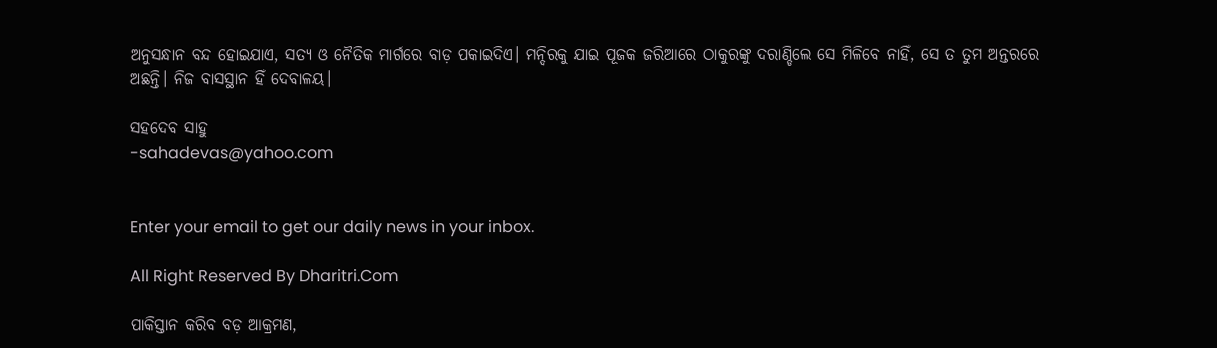ଅନୁସନ୍ଧାନ ବନ୍ଦ ହୋଇଯାଏ, ସତ୍ୟ ଓ ନୈତିକ ମାର୍ଗରେ ବାଡ଼ ପକାଇଦିଏ। ମନ୍ଦିରକୁ ଯାଇ ପୂଜକ ଜରିଆରେ ଠାକୁରଙ୍କୁ ଦରାଣ୍ଡିଲେ ସେ ମିଳିବେ ନାହିଁ, ସେ ତ ତୁମ ଅନ୍ତରରେ ଅଛନ୍ତି। ନିଜ ବାସସ୍ଥାନ ହିଁ ଦେବାଳୟ।

ସହଦେବ ସାହୁ
-sahadevas@yahoo.com


Enter your email to get our daily news in your inbox.

All Right Reserved By Dharitri.Com

ପାକିସ୍ତାନ କରିବ ବଡ଼ ଆକ୍ରମଣ,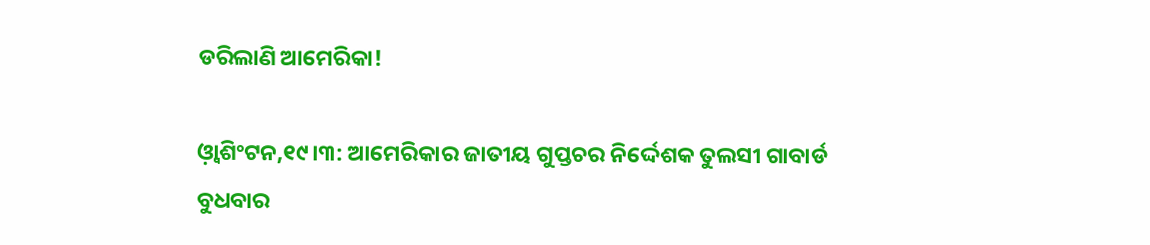ଡରିଲାଣି ଆମେରିକା!

ଓ଼୍ବାଶିଂଟନ,୧୯।୩: ଆମେରିକାର ଜାତୀୟ ଗୁପ୍ତଚର ନିର୍ଦ୍ଦେଶକ ତୁଲସୀ ଗାବାର୍ଡ ବୁଧବାର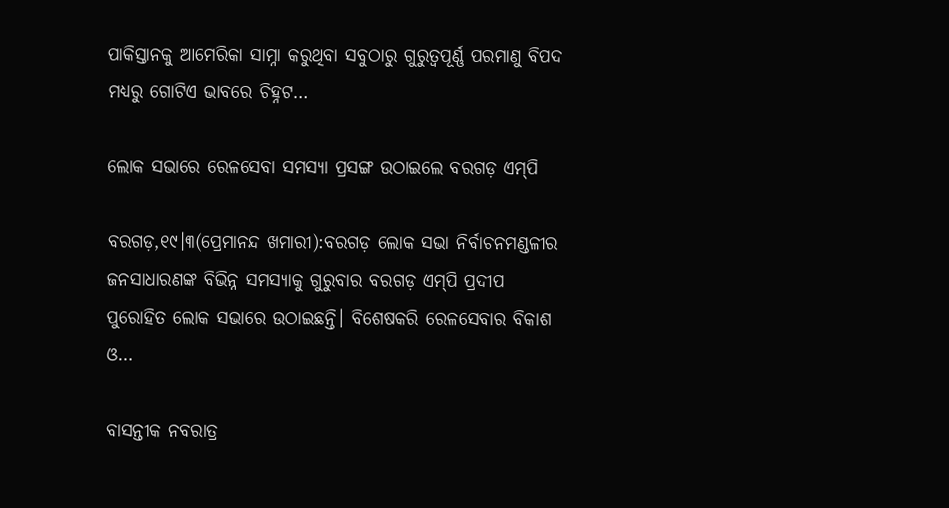ପାକିସ୍ତାନକୁ ଆମେରିକା ସାମ୍ନା କରୁଥିବା ସବୁଠାରୁ ଗୁରୁତ୍ୱପୂର୍ଣ୍ଣ ପରମାଣୁ ବିପଦ ମଧ୍ୟରୁ ଗୋଟିଏ ଭାବରେ ଚିହ୍ନଟ…

ଲୋକ ସଭାରେ ରେଳସେବା ସମସ୍ୟା ପ୍ରସଙ୍ଗ ଉଠାଇଲେ ବରଗଡ଼ ଏମ୍‌ପି

ବରଗଡ଼,୧୯।୩(ପ୍ରେମାନନ୍ଦ ଖମାରୀ):ବରଗଡ଼ ଲୋକ ସଭା ନିର୍ବାଚନମଣ୍ଡଳୀର ଜନସାଧାରଣଙ୍କ ବିଭିନ୍ନ ସମସ୍ୟାକୁ ଗୁରୁବାର ବରଗଡ଼ ଏମ୍‌ପି ପ୍ରଦୀପ ପୁରୋହିତ ଲୋକ ସଭାରେ ଉଠାଇଛନ୍ତି। ବିଶେଷକରି ରେଳସେବାର ବିକାଶ ଓ…

ବାସନ୍ତୀକ ନବରାତ୍ର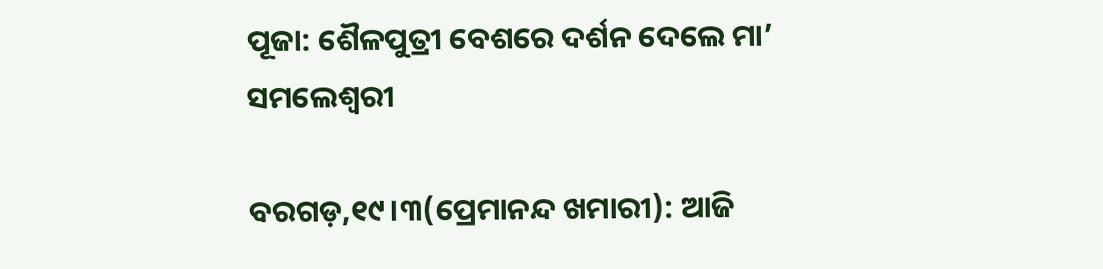ପୂଜା: ଶୈଳପୁତ୍ରୀ ବେଶରେ ଦର୍ଶନ ଦେଲେ ମା’ ସମଲେଶ୍ବରୀ

ବରଗଡ଼,୧୯।୩(ପ୍ରେମାନନ୍ଦ ଖମାରୀ): ଆଜି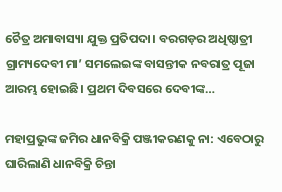ଚୈତ୍ର ଅମାବାସ୍ୟା ଯୁକ୍ତ ପ୍ରତିପଦା। ବରଗଡ଼ର ଅଧିଷ୍ଠାତ୍ରୀ ଗ୍ରାମ୍ୟଦେବୀ ମା’ ସମଲେଇଙ୍କ ବାସନ୍ତୀକ ନବରାତ୍ର ପୂଜା ଆରମ୍ଭ ହୋଇଛି। ପ୍ରଥମ ଦିବସରେ ଦେବୀଙ୍କ…

ମହାପ୍ରଭୁଙ୍କ ଜମିର ଧାନବିକ୍ରି ପଞ୍ଜୀକରଣକୁ ନା: ଏବେଠାରୁ ଘାରିଲାଣି ଧାନବିକ୍ରି ଚିନ୍ତା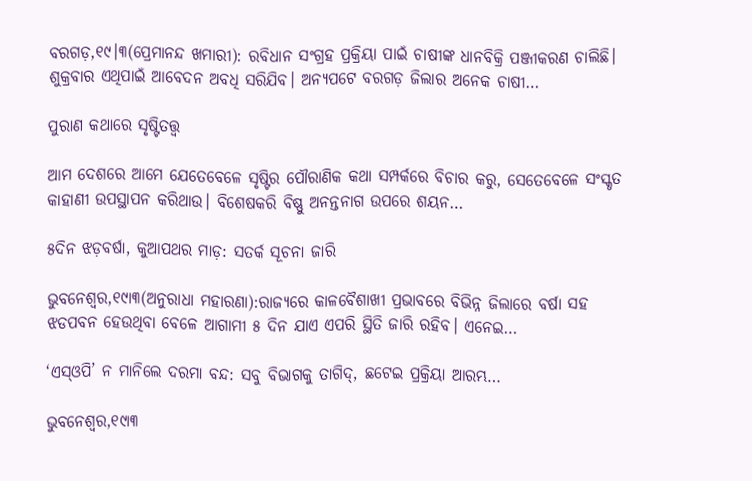ବରଗଡ଼,୧୯।୩(ପ୍ରେମାନନ୍ଦ ଖମାରୀ): ରବିଧାନ ସଂଗ୍ରହ ପ୍ରକ୍ରିୟା ପାଇଁ ଚାଷୀଙ୍କ ଧାନବିକ୍ରି ପଞ୍ଜୀକରଣ ଚାଲିଛି। ଶୁକ୍ରବାର ଏଥିପାଇଁ ଆବେଦନ ଅବଧି ସରିଯିବ। ଅନ୍ୟପଟେ ବରଗଡ଼ ଜିଲାର ଅନେକ ଚାଷୀ…

ପୁରାଣ କଥାରେ ସୃଷ୍ଟିତତ୍ତ୍ୱ

ଆମ ଦେଶରେ ଆମେ ଯେତେବେଳେ ସୃଷ୍ଟିର ପୌରାଣିକ କଥା ସମ୍ପର୍କରେ ବିଚାର କରୁ, ସେତେବେଳେ ସଂସ୍କୃତ କାହାଣୀ ଉପସ୍ଥାପନ କରିଥାଉ। ବିଶେଷକରି ବିଷ୍ଣୁ ଅନନ୍ତନାଗ ଉପରେ ଶୟନ…

୫ଦିନ ଝଡ଼ବର୍ଷା, କୁଆପଥର ମାଡ଼: ସତର୍କ ସୂଚନା ଜାରି

ଭୁବନେଶ୍ୱର,୧୯ା୩(ଅନୁରାଧା ମହାରଣା):ରାଜ୍ୟରେ କାଳବୈଶାଖୀ ପ୍ରଭାବରେ ବିଭିନ୍ନ ଜିଲାରେ ବର୍ଷା ସହ ଝଡପବନ ହେଉଥିବା ବେଳେ ଆଗାମୀ ୫ ଦିନ ଯାଏ ଏପରି ସ୍ଥିତି ଜାରି ରହିବ। ଏନେଇ…

‘ଏସ୍‌ଓପି’ ନ ମାନିଲେ ଦରମା ବନ୍ଦ: ସବୁ ବିଭାଗକୁ ତାଗିଦ୍‌, ଛଟେଇ ପ୍ରକ୍ରିୟା ଆରମ୍ଭ…

ଭୁବନେଶ୍ୱର,୧୯ା୩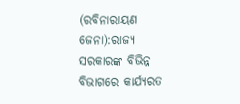(ରବିନାରାୟଣ ଜେନା):ରାଜ୍ୟ ସରକାରଙ୍କ ବିଭିନ୍ନ ବିଭାଗରେ କାର୍ଯ୍ୟରତ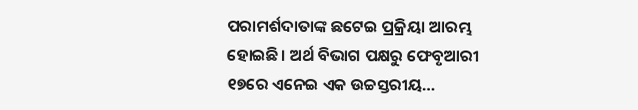ପରାମର୍ଶଦାତାଙ୍କ ଛଟେଇ ପ୍ରକ୍ରିୟା ଆରମ୍ଭ ହୋଇଛି। ଅର୍ଥ ବିଭାଗ ପକ୍ଷରୁ ଫେବୃଆରୀ ୧୭ରେ ଏନେଇ ଏକ ଉଚ୍ଚସ୍ତରୀୟ…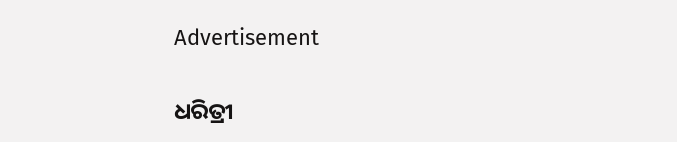Advertisement

ଧରିତ୍ରୀ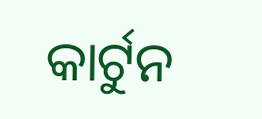କାର୍ଟୁନ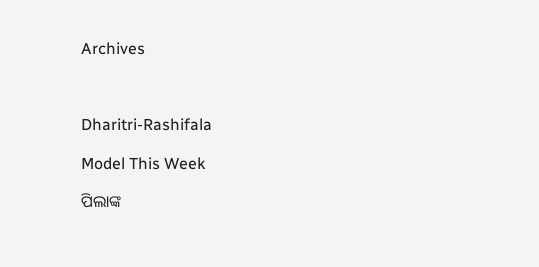Archives



Dharitri-Rashifala

Model This Week

ପିଲାଙ୍କ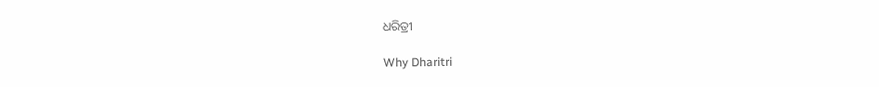ଧରିତ୍ରୀ

Why Dharitri